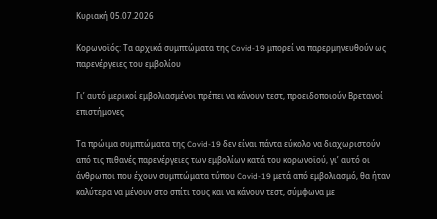Κυριακή 05.07.2026

Κορωνοϊός: Τα αρχικά συμπτώματα της Covid-19 μπορεί να παρερμηνευθούν ως παρενέργειες του εμβολίου

Γι’ αυτό μερικοί εμβολιασμένοι πρέπει να κάνουν τεστ, προειδοποιούν Βρετανοί επιστήμονες

Τα πρώιμα συμπτώματα της Covid-19 δεν είναι πάντα εύκολο να διαχωριστούν από τις πιθανές παρενέργειες των εμβολίων κατά του κορωνοϊού, γι’ αυτό οι άνθρωποι που έχουν συμπτώματα τύπου Covid-19 μετά από εμβολιασμό, θα ήταν καλύτερα να μένουν στο σπίτι τους και να κάνουν τεστ, σύμφωνα με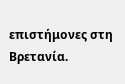επιστήμονες στη Βρετανία.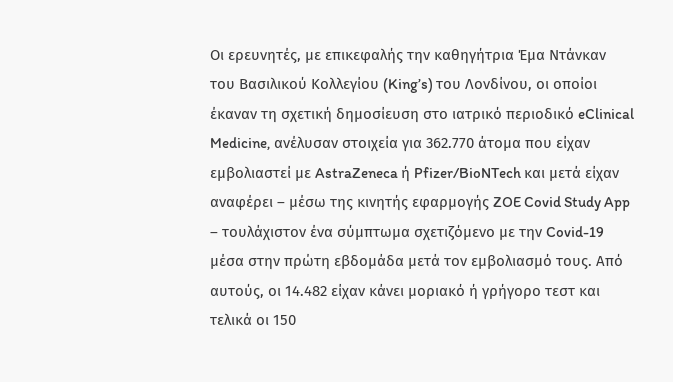Οι ερευνητές, με επικεφαλής την καθηγήτρια Έμα Ντάνκαν του Βασιλικού Κολλεγίου (King’s) του Λονδίνου, οι οποίοι έκαναν τη σχετική δημοσίευση στο ιατρικό περιοδικό eClinical Medicine, ανέλυσαν στοιχεία για 362.770 άτομα που είχαν εμβολιαστεί με AstraZeneca ή Pfizer/BioNTech και μετά είχαν αναφέρει – μέσω της κινητής εφαρμογής ZOE Covid Study App – τουλάχιστον ένα σύμπτωμα σχετιζόμενο με την Covid-19 μέσα στην πρώτη εβδομάδα μετά τον εμβολιασμό τους. Από αυτούς, οι 14.482 είχαν κάνει μοριακό ή γρήγορο τεστ και τελικά οι 150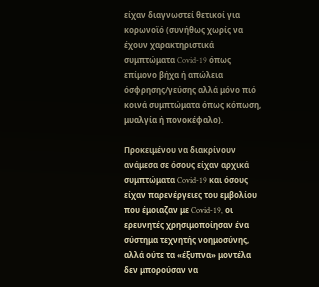είχαν διαγνωστεί θετικοί για κορωνοϊό (συνήθως χωρίς να έχουν χαρακτηριστικά συμπτώματα Covid-19 όπως επίμονο βήχα ή απώλεια όσφρησης/γεύσης αλλά μόνο πιό κοινά συμπτώματα όπως κόπωση, μυαλγία ή πονοκέφαλο).

Προκειμένου να διακρίνουν ανάμεσα σε όσους είχαν αρχικά συμπτώματα Covid-19 και όσους είχαν παρενέργειες του εμβολίου που έμοιαζαν με Covid-19, οι ερευνητές χρησιμοποίησαν ένα σύστημα τεχνητής νοημοσύνης, αλλά ούτε τα «έξυπνα» μοντέλα δεν μπορούσαν να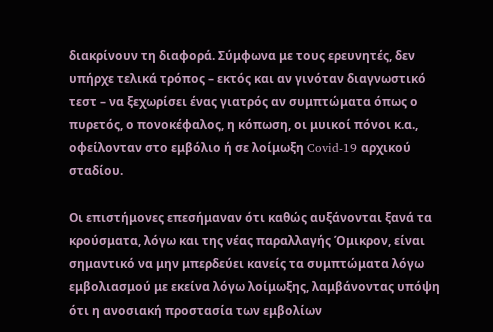διακρίνουν τη διαφορά. Σύμφωνα με τους ερευνητές, δεν υπήρχε τελικά τρόπος – εκτός και αν γινόταν διαγνωστικό τεστ – να ξεχωρίσει ένας γιατρός αν συμπτώματα όπως ο πυρετός, ο πονοκέφαλος, η κόπωση, οι μυικοί πόνοι κ.α., οφείλονταν στο εμβόλιο ή σε λοίμωξη Covid-19 αρχικού σταδίου.

Οι επιστήμονες επεσήμαναν ότι καθώς αυξάνονται ξανά τα κρούσματα, λόγω και της νέας παραλλαγής Όμικρον, είναι σημαντικό να μην μπερδεύει κανείς τα συμπτώματα λόγω εμβολιασμού με εκείνα λόγω λοίμωξης, λαμβάνοντας υπόψη ότι η ανοσιακή προστασία των εμβολίων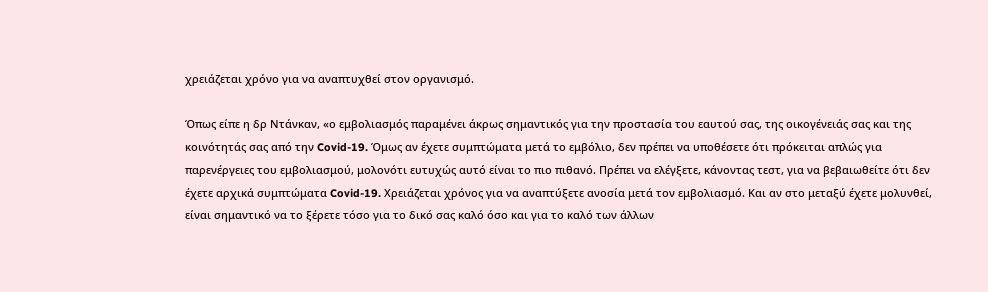χρειάζεται χρόνο για να αναπτυχθεί στον οργανισμό.

Όπως είπε η δρ Ντάνκαν, «ο εμβολιασμός παραμένει άκρως σημαντικός για την προστασία του εαυτού σας, της οικογένειάς σας και της κοινότητάς σας από την Covid-19. Όμως αν έχετε συμπτώματα μετά το εμβόλιο, δεν πρέπει να υποθέσετε ότι πρόκειται απλώς για παρενέργειες του εμβολιασμού, μολονότι ευτυχώς αυτό είναι το πιο πιθανό. Πρέπει να ελέγξετε, κάνοντας τεστ, για να βεβαιωθείτε ότι δεν έχετε αρχικά συμπτώματα Covid-19. Χρειάζεται χρόνος για να αναπτύξετε ανοσία μετά τον εμβολιασμό. Και αν στο μεταξύ έχετε μολυνθεί, είναι σημαντικό να το ξέρετε τόσο για το δικό σας καλό όσο και για το καλό των άλλων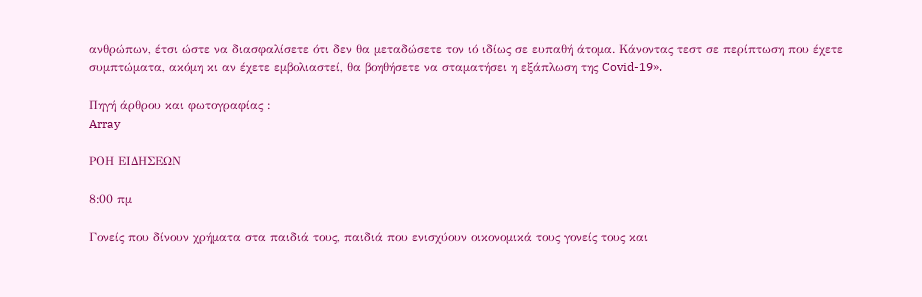ανθρώπων, έτσι ώστε να διασφαλίσετε ότι δεν θα μεταδώσετε τον ιό ιδίως σε ευπαθή άτομα. Κάνοντας τεστ σε περίπτωση που έχετε συμπτώματα, ακόμη κι αν έχετε εμβολιαστεί, θα βοηθήσετε να σταματήσει η εξάπλωση της Covid-19».

Πηγή άρθρου και φωτογραφίας :
Array

ΡΟΗ ΕΙΔΗΣΕΩΝ

8:00 πμ

Γονείς που δίνουν χρήματα στα παιδιά τους, παιδιά που ενισχύουν οικονομικά τους γονείς τους και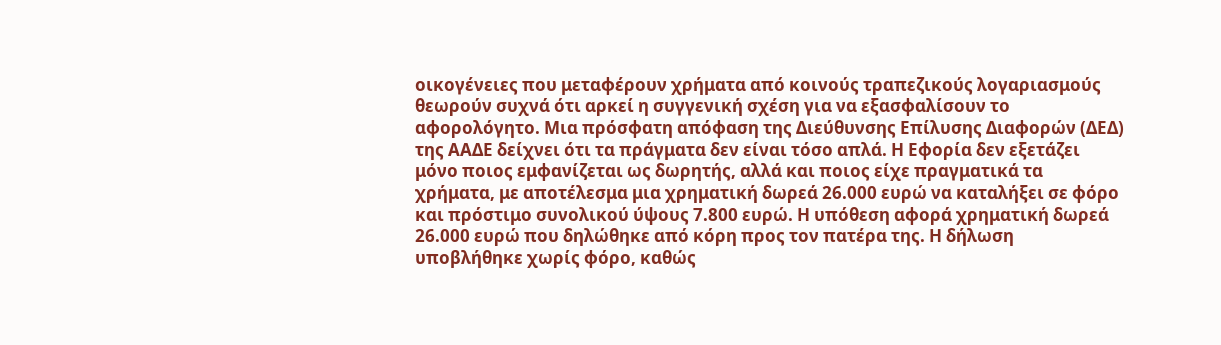οικογένειες που μεταφέρουν χρήματα από κοινούς τραπεζικούς λογαριασμούς θεωρούν συχνά ότι αρκεί η συγγενική σχέση για να εξασφαλίσουν το αφορολόγητο. Μια πρόσφατη απόφαση της Διεύθυνσης Επίλυσης Διαφορών (ΔΕΔ) της ΑΑΔΕ δείχνει ότι τα πράγματα δεν είναι τόσο απλά. Η Εφορία δεν εξετάζει μόνο ποιος εμφανίζεται ως δωρητής, αλλά και ποιος είχε πραγματικά τα χρήματα, με αποτέλεσμα μια χρηματική δωρεά 26.000 ευρώ να καταλήξει σε φόρο και πρόστιμο συνολικού ύψους 7.800 ευρώ. Η υπόθεση αφορά χρηματική δωρεά 26.000 ευρώ που δηλώθηκε από κόρη προς τον πατέρα της. Η δήλωση υποβλήθηκε χωρίς φόρο, καθώς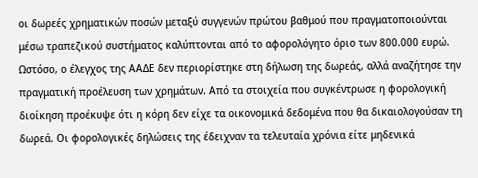οι δωρεές χρηματικών ποσών μεταξύ συγγενών πρώτου βαθμού που πραγματοποιούνται μέσω τραπεζικού συστήματος καλύπτονται από το αφορολόγητο όριο των 800.000 ευρώ. Ωστόσο, ο έλεγχος της ΑΑΔΕ δεν περιορίστηκε στη δήλωση της δωρεάς, αλλά αναζήτησε την πραγματική προέλευση των χρημάτων. Από τα στοιχεία που συγκέντρωσε η φορολογική διοίκηση προέκυψε ότι η κόρη δεν είχε τα οικονομικά δεδομένα που θα δικαιολογούσαν τη δωρεά. Οι φορολογικές δηλώσεις της έδειχναν τα τελευταία χρόνια είτε μηδενικά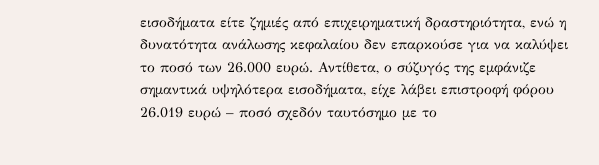εισοδήματα είτε ζημιές από επιχειρηματική δραστηριότητα, ενώ η δυνατότητα ανάλωσης κεφαλαίου δεν επαρκούσε για να καλύψει το ποσό των 26.000 ευρώ. Αντίθετα, ο σύζυγός της εμφάνιζε σημαντικά υψηλότερα εισοδήματα, είχε λάβει επιστροφή φόρου 26.019 ευρώ – ποσό σχεδόν ταυτόσημο με το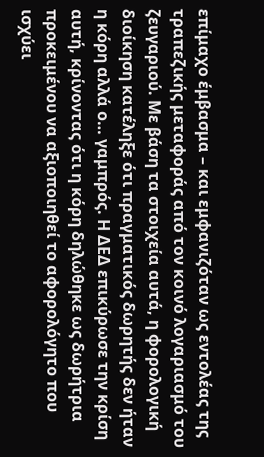επίμαχο έμβασμα – και εμφανιζόταν ως εντολέας της τραπεζικής μεταφοράς από τον κοινό λογαριασμό του ζευγαριού. Με βάση τα στοιχεία αυτά, η φορολογική διοίκηση κατέληξε ότι πραγματικός δωρητής δεν ήταν η κόρη αλλά ο… γαμπρός. Η ΔΕΔ επικύρωσε την κρίση αυτή, κρίνοντας ότι η κόρη δηλώθηκε ως δωρήτρια προκειμένου να αξιοποιηθεί το αφορολόγητο που ισχύει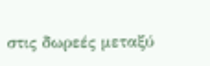στις δωρεές μεταξύ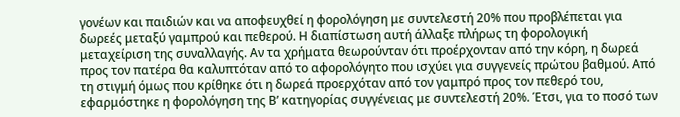γονέων και παιδιών και να αποφευχθεί η φορολόγηση με συντελεστή 20% που προβλέπεται για δωρεές μεταξύ γαμπρού και πεθερού. Η διαπίστωση αυτή άλλαξε πλήρως τη φορολογική μεταχείριση της συναλλαγής. Αν τα χρήματα θεωρούνταν ότι προέρχονταν από την κόρη, η δωρεά προς τον πατέρα θα καλυπτόταν από το αφορολόγητο που ισχύει για συγγενείς πρώτου βαθμού. Από τη στιγμή όμως που κρίθηκε ότι η δωρεά προερχόταν από τον γαμπρό προς τον πεθερό του, εφαρμόστηκε η φορολόγηση της Β’ κατηγορίας συγγένειας με συντελεστή 20%. Έτσι, για το ποσό των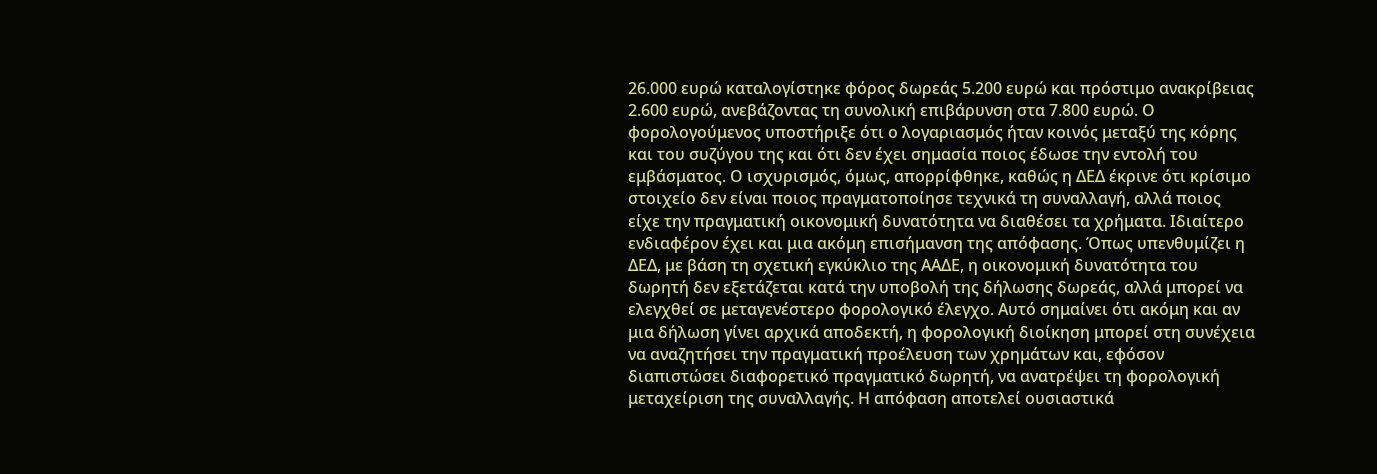26.000 ευρώ καταλογίστηκε φόρος δωρεάς 5.200 ευρώ και πρόστιμο ανακρίβειας 2.600 ευρώ, ανεβάζοντας τη συνολική επιβάρυνση στα 7.800 ευρώ. Ο φορολογούμενος υποστήριξε ότι ο λογαριασμός ήταν κοινός μεταξύ της κόρης και του συζύγου της και ότι δεν έχει σημασία ποιος έδωσε την εντολή του εμβάσματος. Ο ισχυρισμός, όμως, απορρίφθηκε, καθώς η ΔΕΔ έκρινε ότι κρίσιμο στοιχείο δεν είναι ποιος πραγματοποίησε τεχνικά τη συναλλαγή, αλλά ποιος είχε την πραγματική οικονομική δυνατότητα να διαθέσει τα χρήματα. Ιδιαίτερο ενδιαφέρον έχει και μια ακόμη επισήμανση της απόφασης. Όπως υπενθυμίζει η ΔΕΔ, με βάση τη σχετική εγκύκλιο της ΑΑΔΕ, η οικονομική δυνατότητα του δωρητή δεν εξετάζεται κατά την υποβολή της δήλωσης δωρεάς, αλλά μπορεί να ελεγχθεί σε μεταγενέστερο φορολογικό έλεγχο. Αυτό σημαίνει ότι ακόμη και αν μια δήλωση γίνει αρχικά αποδεκτή, η φορολογική διοίκηση μπορεί στη συνέχεια να αναζητήσει την πραγματική προέλευση των χρημάτων και, εφόσον διαπιστώσει διαφορετικό πραγματικό δωρητή, να ανατρέψει τη φορολογική μεταχείριση της συναλλαγής. Η απόφαση αποτελεί ουσιαστικά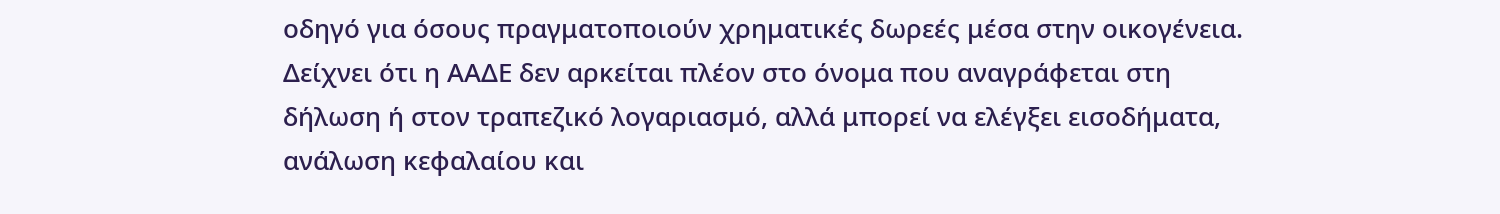οδηγό για όσους πραγματοποιούν χρηματικές δωρεές μέσα στην οικογένεια. Δείχνει ότι η ΑΑΔΕ δεν αρκείται πλέον στο όνομα που αναγράφεται στη δήλωση ή στον τραπεζικό λογαριασμό, αλλά μπορεί να ελέγξει εισοδήματα, ανάλωση κεφαλαίου και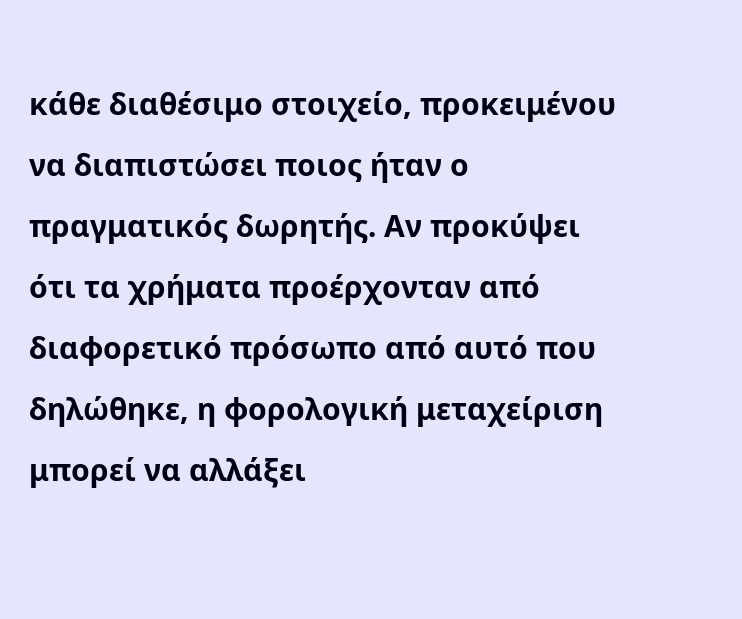κάθε διαθέσιμο στοιχείο, προκειμένου να διαπιστώσει ποιος ήταν ο πραγματικός δωρητής. Αν προκύψει ότι τα χρήματα προέρχονταν από διαφορετικό πρόσωπο από αυτό που δηλώθηκε, η φορολογική μεταχείριση μπορεί να αλλάξει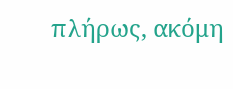πλήρως, ακόμη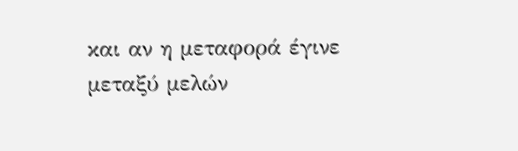και αν η μεταφορά έγινε μεταξύ μελών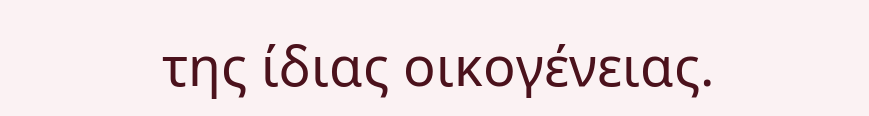της ίδιας οικογένειας.